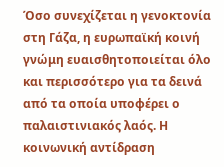Όσο συνεχίζεται η γενοκτονία στη Γάζα, η ευρωπαϊκή κοινή γνώμη ευαισθητοποιείται όλο και περισσότερο για τα δεινά από τα οποία υποφέρει ο παλαιστινιακός λαός. Η κοινωνική αντίδραση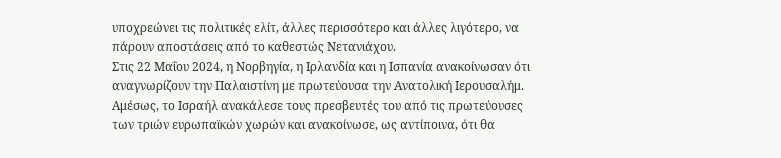υποχρεώνει τις πολιτικές ελίτ, άλλες περισσότερο και άλλες λιγότερο, να πάρουν αποστάσεις από το καθεστώς Νετανιάχου.
Στις 22 Μαΐου 2024, η Νορβηγία, η Ιρλανδία και η Ισπανία ανακοίνωσαν ότι αναγνωρίζουν την Παλαιστίνη με πρωτεύουσα την Ανατολική Ιερουσαλήμ. Αμέσως, το Ισραήλ ανακάλεσε τους πρεσβευτές του από τις πρωτεύουσες των τριών ευρωπαϊκών χωρών και ανακοίνωσε, ως αντίποινα, ότι θα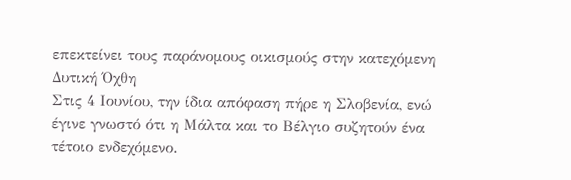επεκτείνει τους παράνομους οικισμούς στην κατεχόμενη Δυτική Όχθη
Στις 4 Ιουνίου, την ίδια απόφαση πήρε η Σλοβενία, ενώ έγινε γνωστό ότι η Μάλτα και το Βέλγιο συζητούν ένα τέτοιο ενδεχόμενο.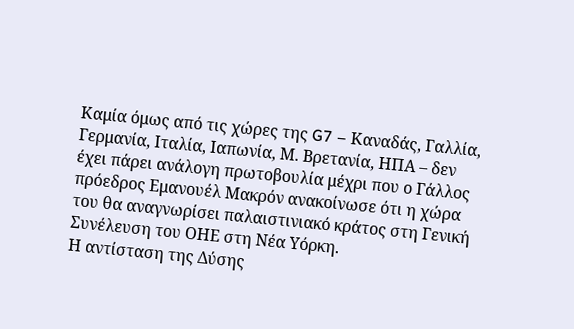Καμία όμως από τις χώρες της G7 – Καναδάς, Γαλλία, Γερμανία, Ιταλία, Ιαπωνία, Μ. Βρετανία, ΗΠΑ – δεν έχει πάρει ανάλογη πρωτοβουλία μέχρι που ο Γάλλος πρόεδρος Εμανουέλ Μακρόν ανακοίνωσε ότι η χώρα του θα αναγνωρίσει παλαιστινιακό κράτος στη Γενική Συνέλευση του ΟΗΕ στη Νέα Υόρκη.
Η αντίσταση της Δύσης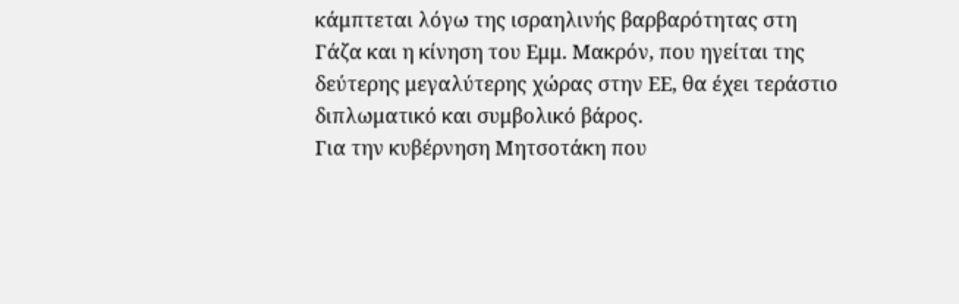κάμπτεται λόγω της ισραηλινής βαρβαρότητας στη Γάζα και η κίνηση του Εμμ. Μακρόν, που ηγείται της δεύτερης μεγαλύτερης χώρας στην ΕΕ, θα έχει τεράστιο διπλωματικό και συμβολικό βάρος.
Για την κυβέρνηση Μητσοτάκη που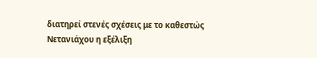διατηρεί στενές σχέσεις με το καθεστώς Νετανιάχου η εξέλιξη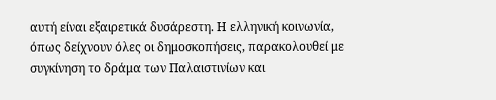αυτή είναι εξαιρετικά δυσάρεστη. Η ελληνική κοινωνία, όπως δείχνουν όλες οι δημοσκοπήσεις, παρακολουθεί με συγκίνηση το δράμα των Παλαιστινίων και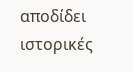αποδίδει ιστορικές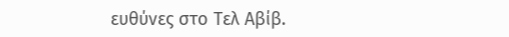ευθύνες στο Τελ Αβίβ.